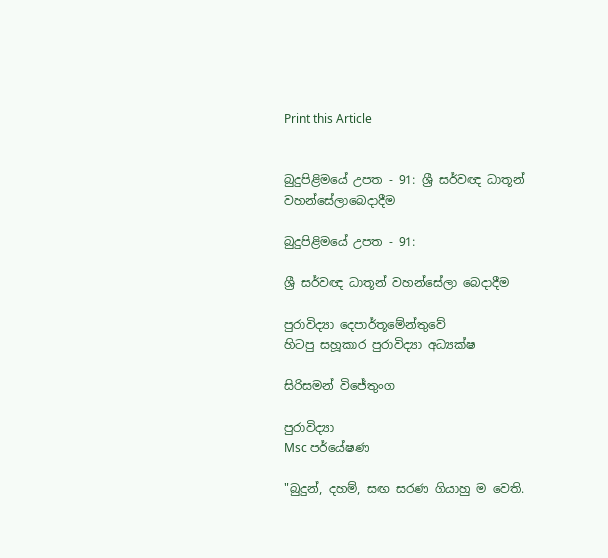Print this Article


බුදුපිළිමයේ උපත - 91: ශ්‍රී සර්වඥ ධාතූන් වහන්සේලාබෙදාදීම

බුදුපිළිමයේ උපත - 91:

ශ්‍රී සර්වඥ ධාතූන් වහන්සේලා බෙදාදීම

පුරාවිද්‍යා දෙපාර්තූමේන්තුවේ
හිටපු සහූකාර පුරාවිද්‍යා අධ්‍යක්ෂ

සිරිසමන් විජේතුංග

පුරාවිද්‍යා
Msc පර්යේෂණ

"බුදුන්, දහම්, සඟ සරණ ගියාහු ම වෙති.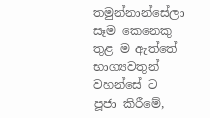තමුන්නාන්සේලා සෑම කෙනෙකු තුළ ම ඇත්තේ භාග්‍යවතුන් වහන්සේ ට පූජා කිරීමේ,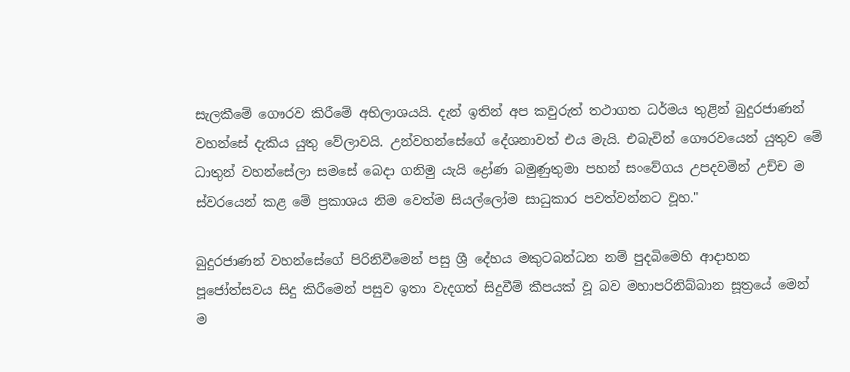සැලකීමේ ගෞරව කිරීමේ අභිලාශයයි. දැන් ඉතින් අප කවුරුත් තථාගත ධර්මය තුළින් බුදුරජාණන් වහන්සේ දැකිය යුතු වේලාවයි. උන්වහන්සේගේ දේශනාවත් එය මැයි. එබැවින් ගෞරවයෙන් යුතුව මේ ධාතුන් වහන්සේලා සමසේ බෙදා ගනිමු යැයි ද්‍රෝණ බමුණුතුමා පහන් සංවේගය උපදවමින් උච්ච ම ස්වරයෙන් කළ මේ ප්‍රකාශය නිම වෙත්ම සියල්ලෝම සාධුකාර පවත්වන්නට වූහ."

බුදුරජාණන් වහන්සේගේ පිරිනිවීමෙන් පසු ශ්‍රී දේහය මකුටබන්ධන නම් පුදබිමෙහි ආදාහන පූජෝත්සවය සිදු කිරීමෙන් පසුව ඉතා වැදගත් සිදුවීම් කීපයක් වූ බව මහාපරිනිබ්බාන සූත්‍රයේ මෙන් ම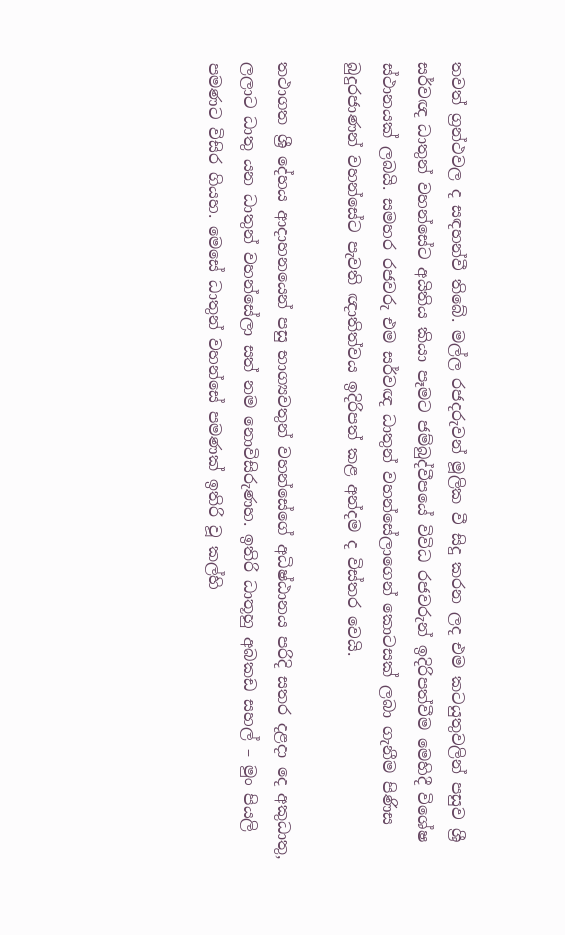තවත් ග්‍රන්ථවල ද සඳහන්වී තිබේ. මල්ල රජදරුවන් මූලික වී සිදු කරන ලද එම කටයුතුවලින් පසුව ශ්‍රී සර්වඥ ධාතුන් වහන්සේට අයිතිය කියා පෑමට ජම්බුද්වීපයේ විවිධ රජවරුන් ඉදිරිපත්වීම මෙහිදී විශේෂ ස්ථානයක් ලබයි. සමහර රජවරු එම සර්වඥ ධාතුන් වහන්සේලාගෙන් කොටසක් ලබා ගැනීම පිණිස බුදුරජාණන් වහන්සේට පැවති ඥාතිත්වය ඉදිරිපත් කළ අන්දම ද විස්තර වෙයි.

තථාගත ශ්‍රී දේහය ආදාහනයෙන් පසු භාග්‍යවතුන් වහන්සේගේ අධිෂ්ඨානය පරිදි සතර දළදා දෙ අකුධාතු, ලලාට ධාතු යන ධාතුන් වහන්සේලා සත් නම නොවිසිරුණහ. ඉතිරි ධාතූහු අබකඩ සහල් – මුං පියලි පමණට විසිර ගියහ. මෙසේ ධාතුන් වහන්සේ පමණක් ඉතිරි වූ කල්හි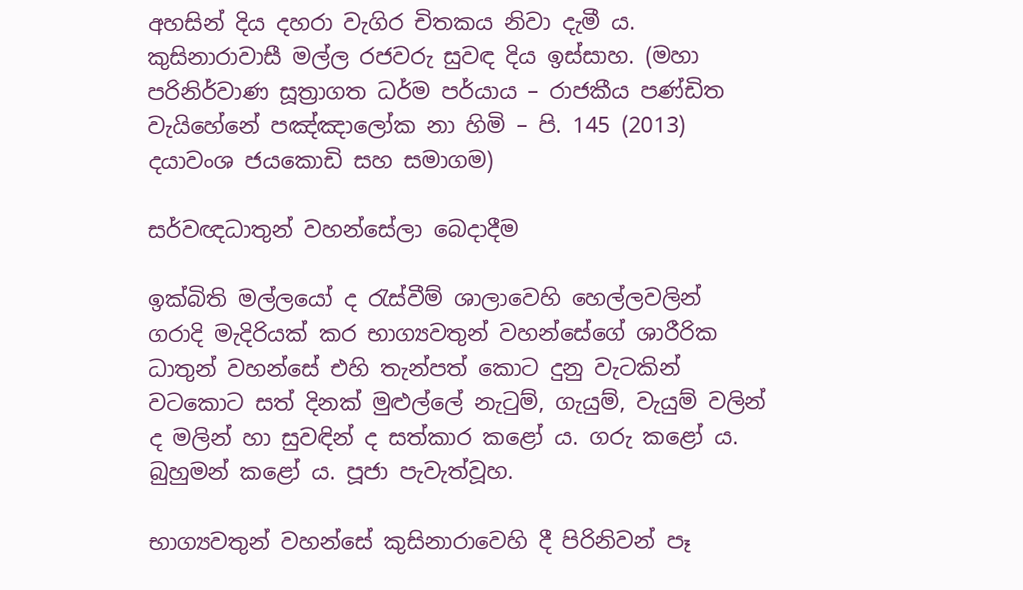අහසින් දිය දහරා වැගිර චිතකය නිවා දැමී ය. කුසිනාරාවාසී මල්ල රජවරු සුවඳ දිය ඉස්සාහ. (මහා පරිනිර්වාණ සූත්‍රාගත ධර්ම පර්යාය – රාජකීය පණ්ඩිත වැයිහේනේ පඤ්ඤාලෝක නා හිමි – පි. 145 (2013) දයාවංශ ජයකොඩි සහ සමාගම)

සර්වඥධාතුන් වහන්සේලා බෙදාදීම

ඉක්බිති මල්ලයෝ ද රැස්වීම් ශාලාවෙහි හෙල්ලවලින් ගරාදි මැදිරියක් කර භාග්‍යවතුන් වහන්සේගේ ශාරීරික ධාතුන් වහන්සේ එහි තැන්පත් කොට දුනු වැටකින් වටකොට සත් දිනක් මුළුල්ලේ නැටුම්, ගැයුම්, වැයුම් වලින් ද මලින් හා සුවඳින් ද සත්කාර කළෝ ය. ගරු කළෝ ය. බුහුමන් කළෝ ය. පූජා පැවැත්වූහ.

භාග්‍යවතුන් වහන්සේ කුසිනාරාවෙහි දී පිරිනිවන් පෑ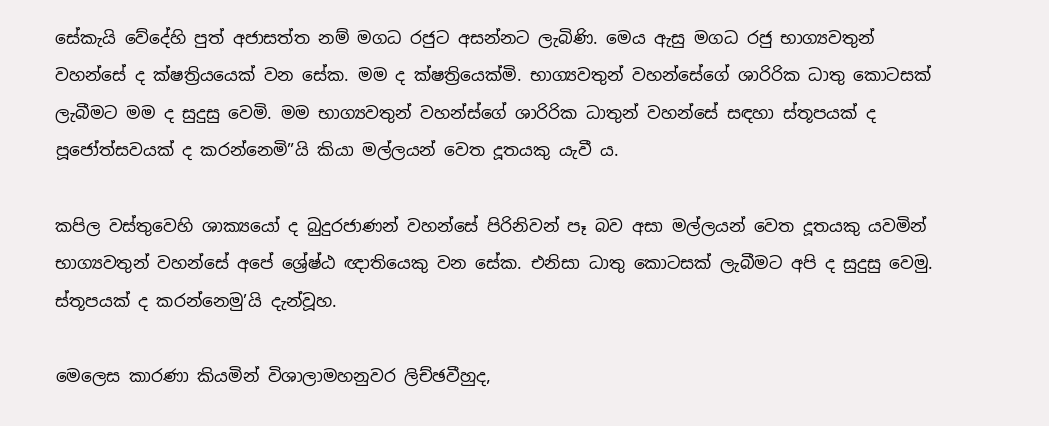සේකැයි වේදේහි පුත් අජාසත්ත නම් මගධ රජුට අසන්නට ලැබිණි. මෙය ඇසු මගධ රජු භාග්‍යවතුන් වහන්සේ ද ක්ෂත්‍රියයෙක් වන සේක. මම ද ක්ෂත්‍රියෙක්මි. භාග්‍යවතුන් වහන්සේගේ ශාරිරික ධාතු කොටසක් ලැබීමට මම ද සුදුසු වෙමි. මම භාග්‍යවතුන් වහන්ස්ගේ ශාරිරික ධාතුන් වහන්සේ සඳහා ස්තූපයක් ද පූජෝත්සවයක් ද කරන්නෙමි”යි කියා මල්ලයන් වෙත දූතයකු යැවී ය.

කපිල වස්තුවෙහි ශාක්‍යයෝ ද බුදුරජාණන් වහන්සේ පිරිනිවන් පෑ බව අසා මල්ලයන් වෙත දූතයකු යවමින් භාග්‍යවතුන් වහන්සේ අපේ ශ්‍රේෂ්ඨ ඥාතියෙකු වන සේක. එනිසා ධාතු කොටසක් ලැබීමට අපි ද සුදුසු වෙමු. ස්තූපයක් ද කරන්නෙමු’යි දැන්වූහ.

මෙලෙස කාරණා කියමින් විශාලාමහනුවර ලිච්ඡවීහුද,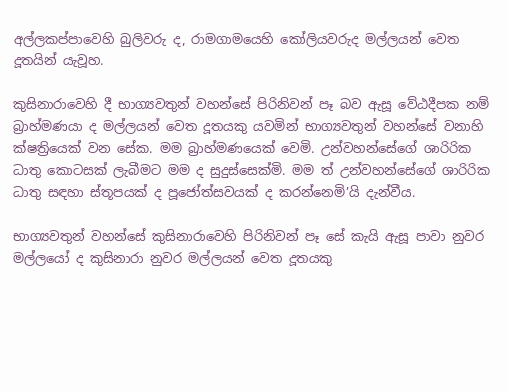අල්ලකප්පාවෙහි බුලිවරු ද, රාමගාමයෙහි කෝලියවරුද මල්ලයන් වෙත දූතයින් යැවූහ.

කුසිනාරාවෙහි දී භාග්‍යවතුන් වහන්සේ පිරිනිවන් පෑ බව ඇසූ වේඨදීපක නම් බ්‍රාහ්මණයා ද මල්ලයන් වෙත දූතයකු යවමින් භාග්‍යවතුන් වහන්සේ වනාහි ක්ෂත්‍රියෙක් වන සේක. මම බ්‍රාහ්මණයෙක් වෙමි. උන්වහන්සේගේ ශාරිරික ධාතු කොටසක් ලැබීමට මම ද සුදුස්සෙක්මි. මම ත් උන්වහන්සේගේ ශාරිරික ධාතු සඳහා ස්තූපයක් ද පූජෝත්සවයක් ද කරන්නෙමි’යි දැන්වීය.

භාග්‍යවතුන් වහන්සේ කුසිනාරාවෙහි පිරිනිවන් පෑ සේ කැයි ඇසූ පාවා නුවර මල්ලයෝ ද කුසිනාරා නුවර මල්ලයන් වෙත දූතයකු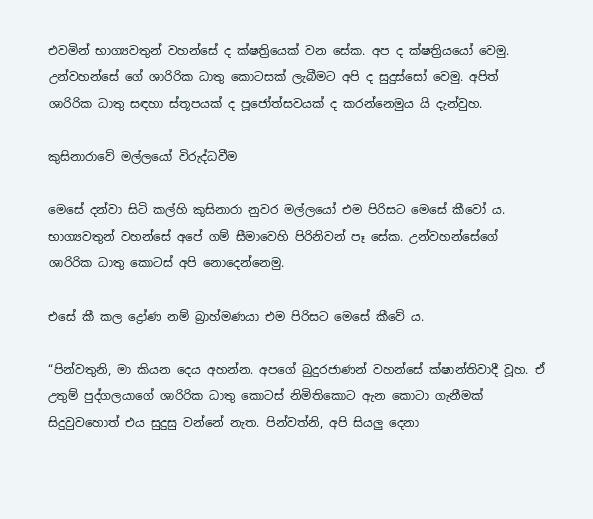එවමින් භාග්‍යවතුන් වහන්සේ ද ක්ෂත්‍රියෙක් වන සේක. අප ද ක්ෂත්‍රියයෝ වෙමු. උන්වහන්සේ ගේ ශාරිරික ධාතු කොටසක් ලැබීමට අපි ද සුදුස්සෝ වෙමු. අපිත් ශාරිරික ධාතු සඳහා ස්තූපයක් ද පූජෝත්සවයක් ද කරන්නෙමුය යි දැන්වුහ.

කුසිනාරාවේ මල්ලයෝ විරුද්ධවීම

මෙසේ දන්වා සිටි කල්හි කුසිනාරා නුවර මල්ලයෝ එම පිරිසට මෙසේ කීවෝ ය. භාග්‍යවතුන් වහන්සේ අපේ ගම් සීමාවෙහි පිරිනිවන් පෑ සේක. උන්වහන්සේගේ ශාරිරික ධාතු කොටස් අපි නොදෙන්නෙමු.

එසේ කී කල ද්‍රෝණ නම් බ්‍රාහ්මණයා එම පිරිසට මෙසේ කීවේ ය.

“පින්වතුනි, මා කියන දෙය අහන්න. අපගේ බුදුරජාණන් වහන්සේ ක්ෂාන්තිවාදී වූහ. ඒ උතුම් පුද්ගලයාගේ ශාරිරික ධාතු කොටස් නිමිතිකොට ඇන කොටා ගැනීමක් සිදුවුවහොත් එය සුදුසු වන්නේ නැත. පින්වත්නි, අපි සියලු දෙනා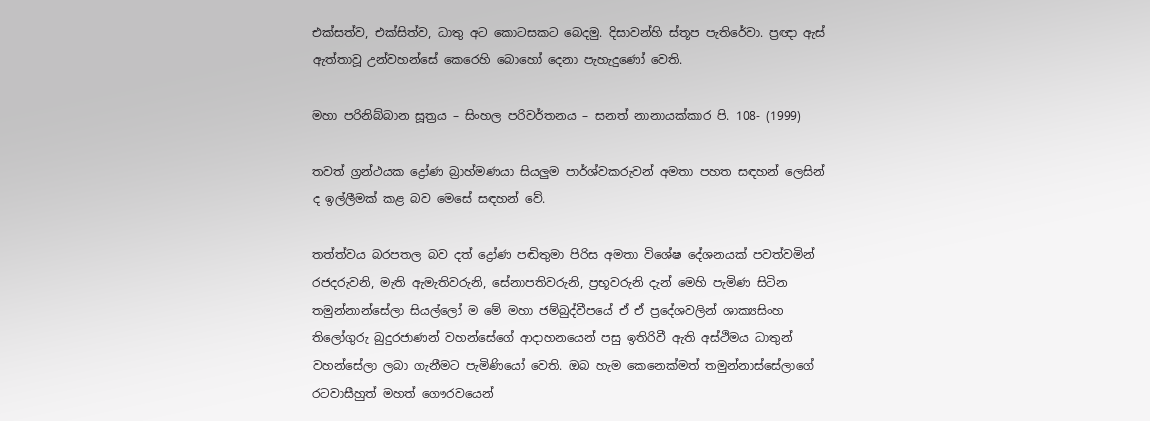එක්සත්ව, එක්සිත්ව, ධාතු අට කොටසකට බෙදමු. දිසාවන්හි ස්තූප පැතිරේවා. ප්‍රඥා ඇස් ඇත්තාවූ උන්වහන්සේ කෙරෙහි බොහෝ දෙනා පැහැදුණෝ වෙති.

මහා පරිනිබ්බාන සූත්‍රය – සිංහල පරිවර්තනය – සනත් නානායක්කාර පි. 108- (1999)

තවත් ග්‍රන්ථයක ද්‍රෝණ බ්‍රාහ්මණයා සියලුම පාර්ශ්වකරුවන් අමතා පහත සඳහන් ලෙසින් ද ඉල්ලීමක් කළ බව මෙසේ සඳහන් වේ.

තත්ත්වය බරපතල බව දත් ද්‍රෝණ පඬිතුමා පිරිස අමතා විශේෂ දේශනයක් පවත්වමින් රජදරුවනි, මැති ඇමැතිවරුනි, සේනාපතිවරුනි, ප්‍රභූවරුනි දැන් මෙහි පැමිණ සිටින තමුන්නාන්සේලා සියල්ලෝ ම මේ මහා ජම්බුද්වීපයේ ඒ ඒ ප්‍රදේශවලින් ශාක්‍යසිංහ තිලෝගුරු බුදුරජාණන් වහන්සේගේ ආදාහනයෙන් පසු ඉතිරිවී ඇති අස්ථිමය ධාතුන් වහන්සේලා ලබා ගැනීමට පැමිණියෝ වෙති. ඔබ හැම කෙනෙක්මත් තමුන්නාස්සේලාගේ රටවාසීහුත් මහත් ගෞරවයෙන්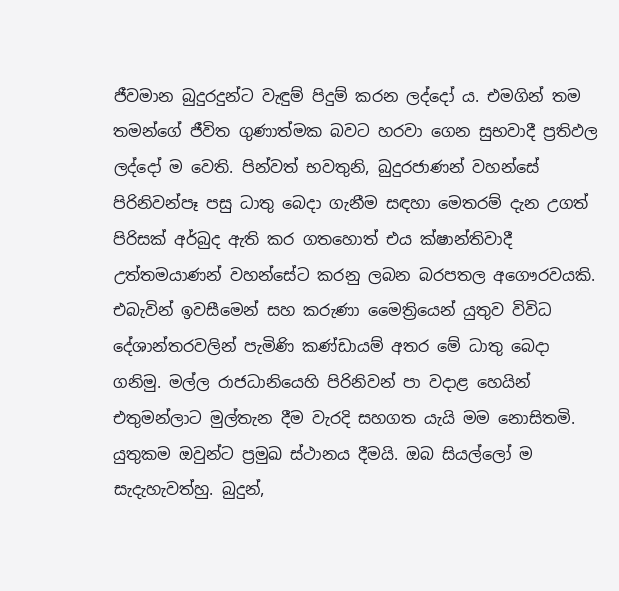ජීවමාන බුදුරදුන්ට වැඳුම් පිදුම් කරන ලද්දෝ ය. එමගින් තම තමන්ගේ ජීවිත ගුණාත්මක බවට හරවා ගෙන සුභවාදී ප්‍රතිඵල ලද්දෝ ම වෙති. පින්වත් භවතුනි, බුදුරජාණන් වහන්සේ පිරිනිවන්පෑ පසු ධාතු බෙදා ගැනීම සඳහා මෙතරම් දැන උගත් පිරිසක් අර්බුද ඇති කර ගතහොත් එය ක්ෂාන්තිවාදී උත්තමයාණන් වහන්සේට කරනු ලබන බරපතල අගෞරවයකි. එබැවින් ඉවසීමෙන් සහ කරුණා මෛත්‍රියෙන් යුතුව විවිධ දේශාන්තරවලින් පැමිණි කණ්ඩායම් අතර මේ ධාතු බෙදා ගනිමු. මල්ල රාජධානියෙහි පිරිනිවන් පා වදාළ හෙයින් එතුමන්ලාට මුල්තැන දීම වැරදි සහගත යැයි මම නොසිතමි. යුතුකම ඔවුන්ට ප්‍රමුඛ ස්ථානය දීමයි. ඔබ සියල්ලෝ ම සැදැහැවත්හු. බුදුන්,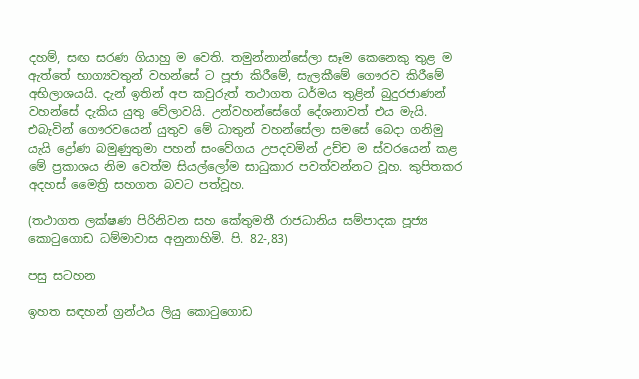දහම්, සඟ සරණ ගියාහු ම වෙති. තමුන්නාන්සේලා සෑම කෙනෙකු තුළ ම ඇත්තේ භාග්‍යවතුන් වහන්සේ ට පූජා කිරීමේ, සැලකීමේ ගෞරව කිරීමේ අභිලාශයයි. දැන් ඉතින් අප කවුරුත් තථාගත ධර්මය තුළින් බුදුරජාණන් වහන්සේ දැකිය යුතු වේලාවයි. උන්වහන්සේගේ දේශනාවත් එය මැයි. එබැවින් ගෞරවයෙන් යුතුව මේ ධාතුන් වහන්සේලා සමසේ බෙදා ගනිමු යැයි ද්‍රෝණ බමුණුතුමා පහන් සංවේගය උපදවමින් උච්ච ම ස්වරයෙන් කළ මේ ප්‍රකාශය නිම වෙත්ම සියල්ලෝම සාධුකාර පවත්වන්නට වූහ. කුපිතකර අදහස් මෛත්‍රි සහගත බවට පත්වූහ.

(තථාගත ලක්ෂණ පිරිනිවන සහ කේතුමතී රාජධානිය සම්පාදක පූජ්‍ය කොටුගොඩ ධම්මාවාස අනුනාහිමි. පි. 82-,83)

පසු සටහන

ඉහත සඳහන් ග්‍රන්ථය ලියු කොටුගොඩ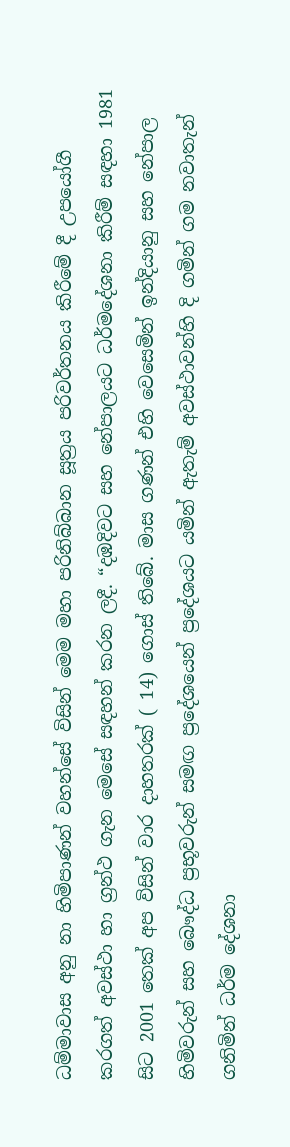ධම්මාවාස අනු නා හිමිපාණන් වහන්සේ විසින් මෙම මහා පරිනිබ්බාන සූත්‍රය පරිවර්තනය කිරීමේ දී උපයෝගී කරගත් අවස්ථා හා ග්‍රන්ථ ගැන මෙසේ සඳහන් කරන ලදී. “දඹදිවට සහ නේපාලයට ධර්මදේශනා කිරීම් සඳහා 1981 සිට 2001 තෙක් අප විසින් වාර දාහතරක් ( 14) ගොස් තිබේ. මාස ගණන් එහි වෙසෙමින් ඉන්දියානු සහ නේපාල හිමිවරුන් සහ බෞද්ධ ප්‍රභූවරුන් සමඟ ප්‍රදේශයෙන් ප්‍රදේශයට යමින් ඇතැම් අවස්ථාවන්හි දි ගමින් ගම නවාතැන් ගනිමින් ධර්ම දේශනා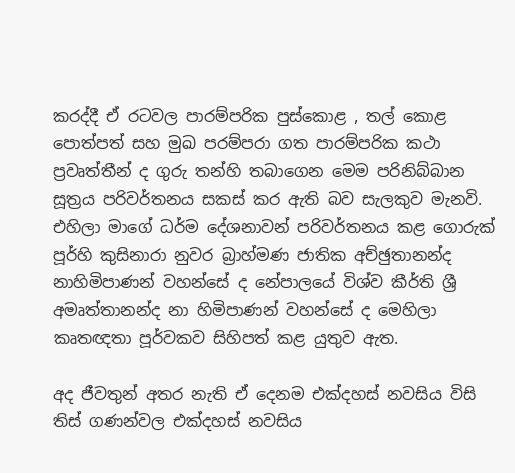කරද්දී ඒ රටවල පාරම්පරික පුස්කොළ , තල් කොළ පොත්පත් සහ මුඛ පරම්පරා ගත පාරම්පරික කථා ප්‍රවෘත්තීන් ද ගුරු තන්හි තබාගෙන මෙම පරිනිබ්බාන සූත්‍රය පරිවර්තනය සකස් කර ඇති බව සැලකුව මැනවි. එහිලා මාගේ ධර්ම දේශනාවන් පරිවර්තනය කළ ගොරුක් පූර්හි කුසිනාරා නුවර බ්‍රාහ්මණ ජාතික අච්ඡුතානන්ද නාහිමිපාණන් වහන්සේ ද නේපාලයේ විශ්ව කීර්ති ශ්‍රී අමෘත්තානන්ද නා හිමිපාණන් වහන්සේ ද මෙහිලා කෘතඥතා පූර්වකව සිහිපත් කළ යුතුව ඇත.

අද ජීවතුන් අතර නැති ඒ දෙනම එක්දහස් නවසිය විසි තිස් ගණන්වල එක්දහස් නවසිය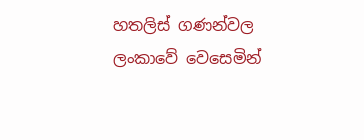හතලිස් ගණන්වල ලංකාවේ වෙසෙමින්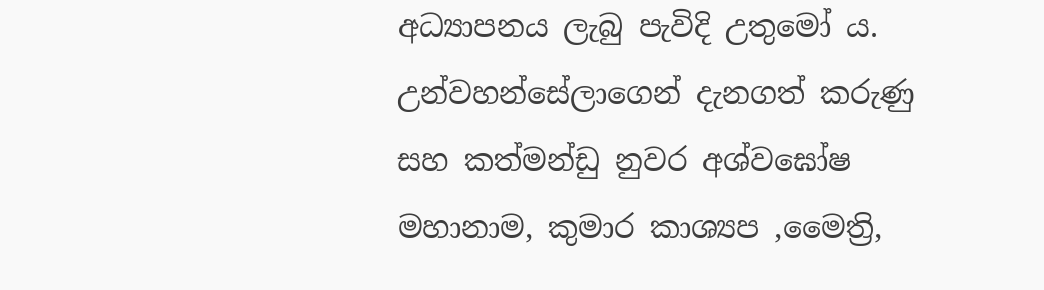අධ්‍යාපනය ලැබු පැවිදි උතුමෝ ය. උන්වහන්සේලාගෙන් දැනගත් කරුණු සහ කත්මන්ඩු නුවර අශ්වඝෝෂ මහානාම, කුමාර කාශ්‍යප ,මෛත්‍රි,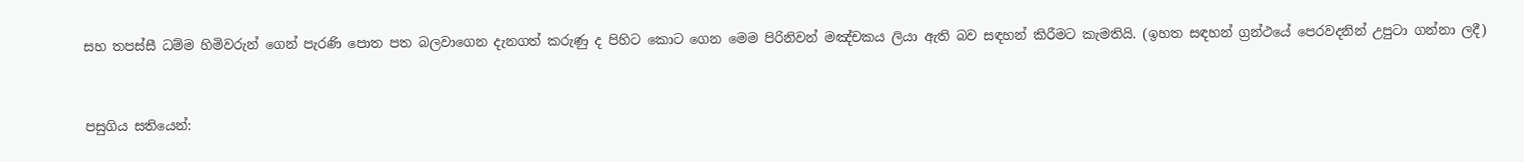සහ තපස්සී ධම්ම හිමිවරුන් ගෙන් පැරණි පොත පත බලවාගෙන දැනගත් කරුණු ද පිහිට කොට ගෙන මෙම පිරිනිවන් මඤ්චකය ලියා ඇති බව සඳහන් කිරීමට කැමතියි. (ඉහත සඳහන් ග්‍රන්ථයේ පෙරවදනින් උපුටා ගන්නා ලදී)


පසුගිය සතියෙන්: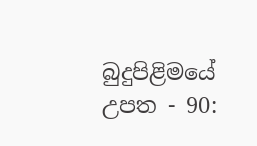බුදුපිළිමයේ උපත - 90: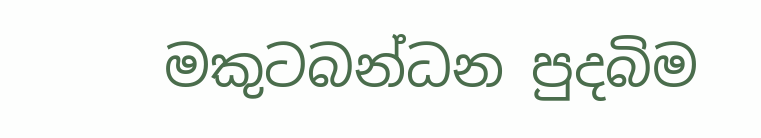මකුටබන්ධන පුදබිම